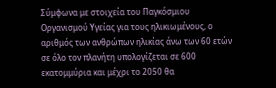Σύμφωνα με στοιχεία του Παγκόσμιου Οργανισμού Υγείας για τους ηλικιωμένους, ο αριθμός των ανθρώπων ηλικίας άνω των 60 ετών σε όλο τον πλανήτη υπολογίζεται σε 600 εκατομμύρια και μέχρι το 2050 θα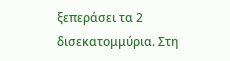ξεπεράσει τα 2 δισεκατομμύρια. Στη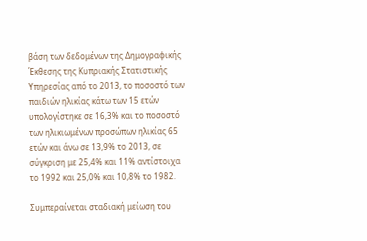βάση των δεδομένων της Δημογραφικής Έκθεσης της Κυπριακής Στατιστικής Υπηρεσίας από το 2013, το ποσοστό των παιδιών ηλικίας κάτω των 15 ετών υπολογίστηκε σε 16,3% και το ποσοστό των ηλικιωμένων προσώπων ηλικίας 65 ετών και άνω σε 13,9% το 2013, σε σύγκριση με 25,4% και 11% αντίστοιχα το 1992 και 25,0% και 10,8% το 1982.

Συμπεραίνεται σταδιακή μείωση του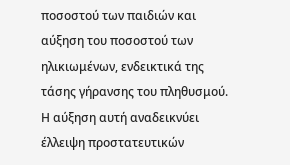ποσοστού των παιδιών και αύξηση του ποσοστού των ηλικιωμένων, ενδεικτικά της τάσης γήρανσης του πληθυσμού. Η αύξηση αυτή αναδεικνύει έλλειψη προστατευτικών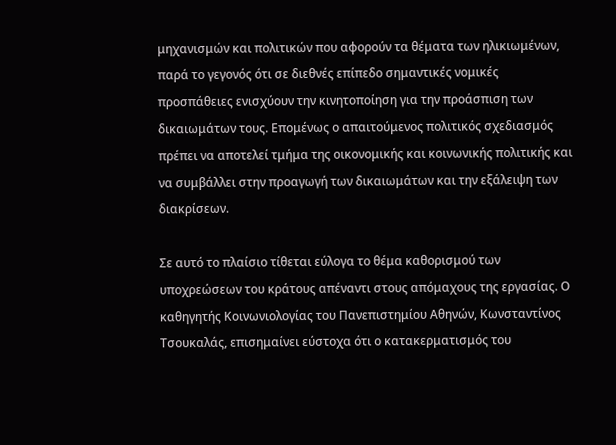μηχανισμών και πολιτικών που αφορούν τα θέματα των ηλικιωμένων, παρά το γεγονός ότι σε διεθνές επίπεδο σημαντικές νομικές προσπάθειες ενισχύουν την κινητοποίηση για την προάσπιση των δικαιωμάτων τους. Επομένως ο απαιτούμενος πολιτικός σχεδιασμός πρέπει να αποτελεί τμήμα της οικονομικής και κοινωνικής πολιτικής και να συμβάλλει στην προαγωγή των δικαιωμάτων και την εξάλειψη των διακρίσεων.

Σε αυτό το πλαίσιο τίθεται εύλογα το θέμα καθορισμού των υποχρεώσεων του κράτους απέναντι στους απόμαχους της εργασίας. Ο καθηγητής Κοινωνιολογίας του Πανεπιστημίου Αθηνών, Κωνσταντίνος Τσουκαλάς, επισημαίνει εύστοχα ότι ο κατακερματισμός του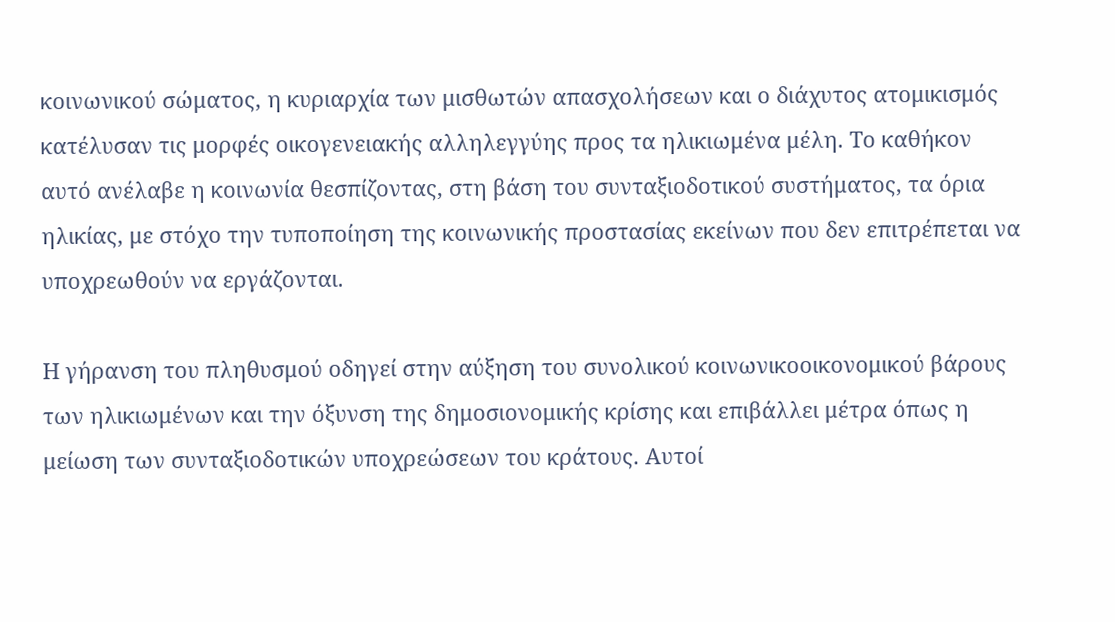κοινωνικού σώματος, η κυριαρχία των μισθωτών απασχολήσεων και ο διάχυτος ατομικισμός κατέλυσαν τις μορφές οικογενειακής αλληλεγγύης προς τα ηλικιωμένα μέλη. Το καθήκον αυτό ανέλαβε η κοινωνία θεσπίζοντας, στη βάση του συνταξιοδοτικού συστήματος, τα όρια ηλικίας, με στόχο την τυποποίηση της κοινωνικής προστασίας εκείνων που δεν επιτρέπεται να υποχρεωθούν να εργάζονται.

Η γήρανση του πληθυσμού οδηγεί στην αύξηση του συνολικού κοινωνικοοικονομικού βάρους των ηλικιωμένων και την όξυνση της δημοσιονομικής κρίσης και επιβάλλει μέτρα όπως η μείωση των συνταξιοδοτικών υποχρεώσεων του κράτους. Αυτοί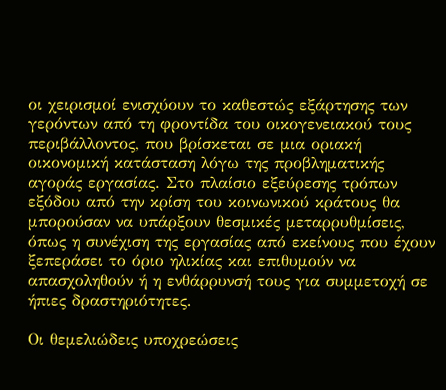οι χειρισμοί ενισχύουν το καθεστώς εξάρτησης των γερόντων από τη φροντίδα του οικογενειακού τους περιβάλλοντος, που βρίσκεται σε μια οριακή οικονομική κατάσταση λόγω της προβληματικής αγοράς εργασίας. Στο πλαίσιο εξεύρεσης τρόπων εξόδου από την κρίση του κοινωνικού κράτους θα μπορούσαν να υπάρξουν θεσμικές μεταρρυθμίσεις, όπως η συνέχιση της εργασίας από εκείνους που έχουν ξεπεράσει το όριο ηλικίας και επιθυμούν να απασχοληθούν ή η ενθάρρυνσή τους για συμμετοχή σε ήπιες δραστηριότητες.

Οι θεμελιώδεις υποχρεώσεις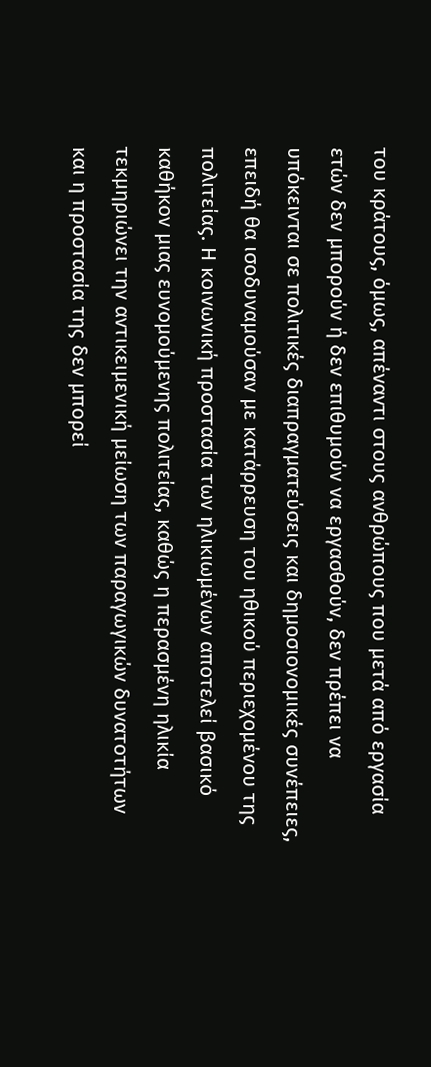του κράτους, όμως, απέναντι στους ανθρώπους που μετά από εργασία ετών δεν μπορούν ή δεν επιθυμούν να εργασθούν, δεν πρέπει να υπόκεινται σε πολιτικές διαπραγματεύσεις και δημοσιονομικές συνέπειες, επειδή θα ισοδυναμούσαν με κατάρρευση του ηθικού περιεχομένου της πολιτείας. Η κοινωνική προστασία των ηλικιωμένων αποτελεί βασικό καθήκον μιας ευνομούμενης πολιτείας, καθώς η περασμένη ηλικία τεκμηριώνει την αντικειμενική μείωση των παραγωγικών δυνατοτήτων και η προστασία της δεν μπορεί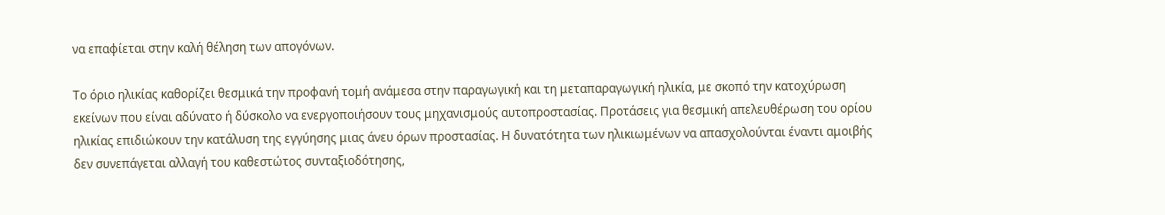να επαφίεται στην καλή θέληση των απογόνων.

Το όριο ηλικίας καθορίζει θεσμικά την προφανή τομή ανάμεσα στην παραγωγική και τη μεταπαραγωγική ηλικία, με σκοπό την κατοχύρωση εκείνων που είναι αδύνατο ή δύσκολο να ενεργοποιήσουν τους μηχανισμούς αυτοπροστασίας. Προτάσεις για θεσμική απελευθέρωση του ορίου ηλικίας επιδιώκουν την κατάλυση της εγγύησης μιας άνευ όρων προστασίας. Η δυνατότητα των ηλικιωμένων να απασχολούνται έναντι αμοιβής δεν συνεπάγεται αλλαγή του καθεστώτος συνταξιοδότησης,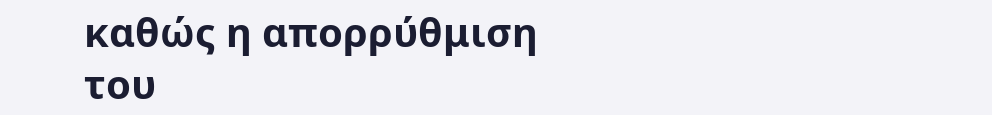καθώς η απορρύθμιση του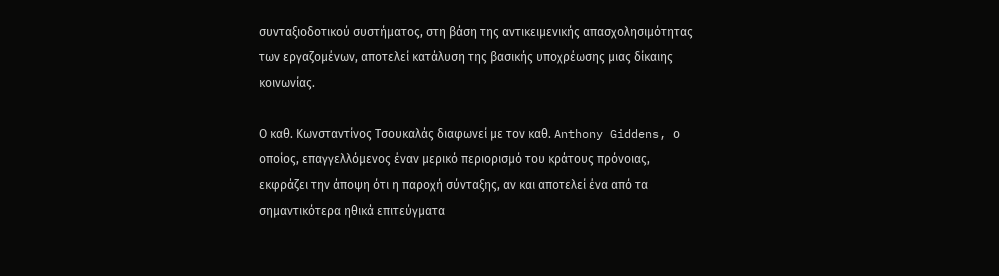συνταξιοδοτικού συστήματος, στη βάση της αντικειμενικής απασχολησιμότητας των εργαζομένων, αποτελεί κατάλυση της βασικής υποχρέωσης μιας δίκαιης κοινωνίας.

Ο καθ. Κωνσταντίνος Τσουκαλάς διαφωνεί με τον καθ. Anthony Giddens, ο οποίος, επαγγελλόμενος έναν μερικό περιορισμό του κράτους πρόνοιας, εκφράζει την άποψη ότι η παροχή σύνταξης, αν και αποτελεί ένα από τα σημαντικότερα ηθικά επιτεύγματα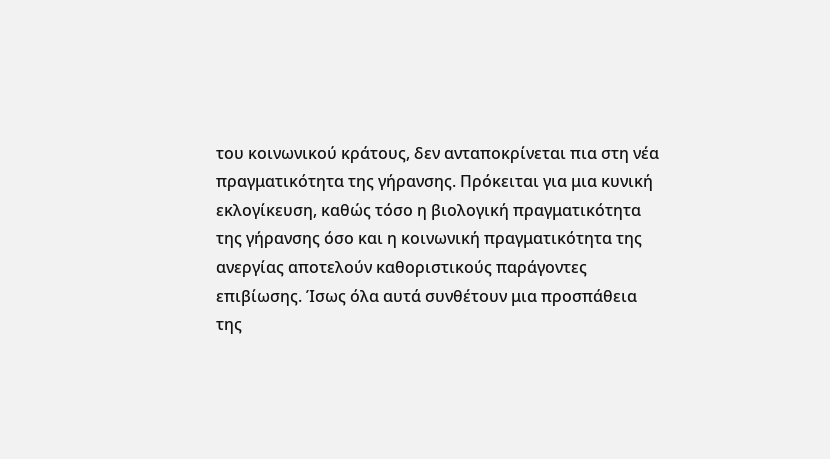του κοινωνικού κράτους, δεν ανταποκρίνεται πια στη νέα πραγματικότητα της γήρανσης. Πρόκειται για μια κυνική εκλογίκευση, καθώς τόσο η βιολογική πραγματικότητα της γήρανσης όσο και η κοινωνική πραγματικότητα της ανεργίας αποτελούν καθοριστικούς παράγοντες επιβίωσης. Ίσως όλα αυτά συνθέτουν μια προσπάθεια της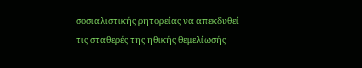σοσιαλιστικής ρητορείας να απεκδυθεί τις σταθερές της ηθικής θεμελίωσής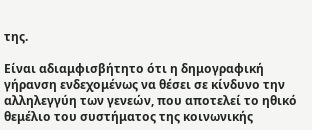της.

Είναι αδιαμφισβήτητο ότι η δημογραφική γήρανση ενδεχομένως να θέσει σε κίνδυνο την αλληλεγγύη των γενεών, που αποτελεί το ηθικό θεμέλιο του συστήματος της κοινωνικής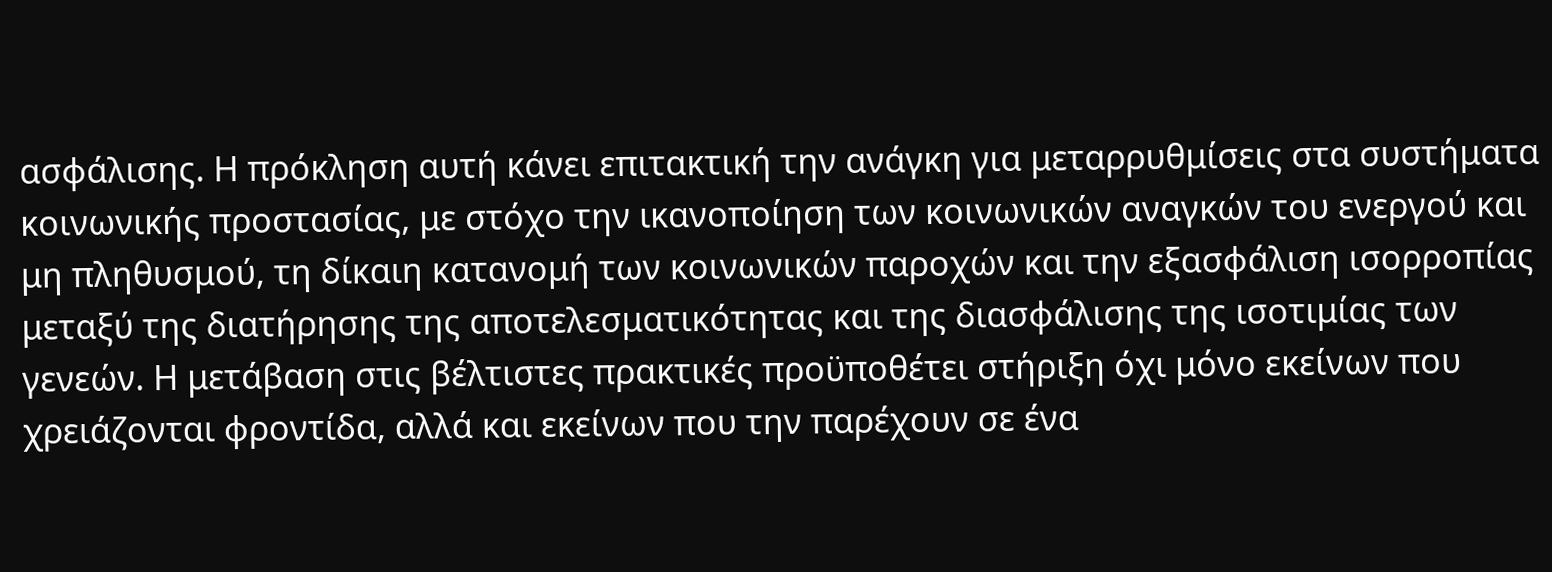ασφάλισης. Η πρόκληση αυτή κάνει επιτακτική την ανάγκη για μεταρρυθμίσεις στα συστήματα κοινωνικής προστασίας, με στόχο την ικανοποίηση των κοινωνικών αναγκών του ενεργού και μη πληθυσμού, τη δίκαιη κατανομή των κοινωνικών παροχών και την εξασφάλιση ισορροπίας μεταξύ της διατήρησης της αποτελεσματικότητας και της διασφάλισης της ισοτιμίας των γενεών. Η μετάβαση στις βέλτιστες πρακτικές προϋποθέτει στήριξη όχι μόνο εκείνων που χρειάζονται φροντίδα, αλλά και εκείνων που την παρέχουν σε ένα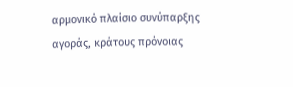αρμονικό πλαίσιο συνύπαρξης αγοράς, κράτους πρόνοιας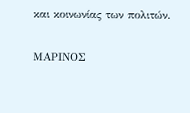και κοινωνίας των πολιτών.

ΜΑΡΙΝΟΣ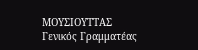ΜΟΥΣΙΟΥΤΤΑΣ
Γενικός Γραμματέας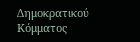Δημοκρατικού Κόμματος